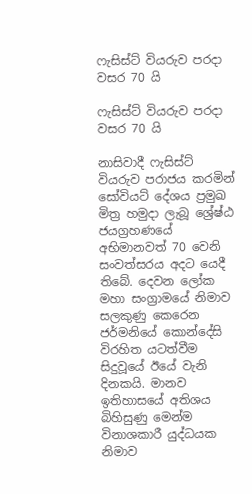ෆැසිස්ට් වියරුව පරදා වසර 70 යි

ෆැසිස්ට් වියරුව පරදා වසර 70 යි

නාසිවාදී ෆැසිස්ට් වියරුව පරාජය කරමින් සෝවියට් දේශය ප්‍රමුඛ මිත්‍ර හමුදා ලැබූ ශ්‍රේෂ්ඨ ජයග්‍රහණයේ අභිමානවත් 70 වෙනි සංවත්සරය අදට යෙදී තිබේ. දෙවන ලෝක මහා සංග්‍රාමයේ නිමාව සලකුණු කෙරෙන ජර්මනියේ කොන්දේසි විරහිත යටත්වීම සිදුවූයේ ඊයේ වැනි දිනකයි. මානව ඉතිහාසයේ අතිශය බිහිසුණු මෙන්ම විනාශකාරී යුද්ධයක නිමාව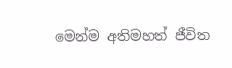මෙන්ම අතිමහත් ජීවිත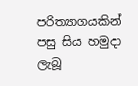පරිත්‍යාගයකින් පසු සිය හමුදා ලැබූ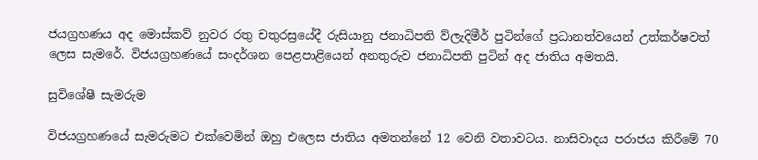ජයග්‍රහණය අද මොස්කව් නුවර රතු චතුරස්‍රයේදී රුසියානු ජනාධිපති ව්ලැදිමීර් පුටින්ගේ ප්‍රධානත්වයෙන් උත්කර්ෂවත් ලෙස සැමරේ. විජයග්‍රහණයේ සංදර්ශන පෙළපාළියෙන් අනතුරුව ජනාධිපති පුටින් අද ජාතිය අමතයි.

සුවිශේෂී සැමරුම

විජයග්‍රහණයේ සැමරුමට එක්වෙමින් ඔහු එලෙස ජාතිය අමතන්නේ 12 වෙනි වතාවටය. නාසිවාදය පරාජය කිරීමේ 70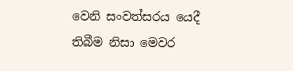වෙනි සංවත්සරය යෙදී තිබීම නිසා මෙවර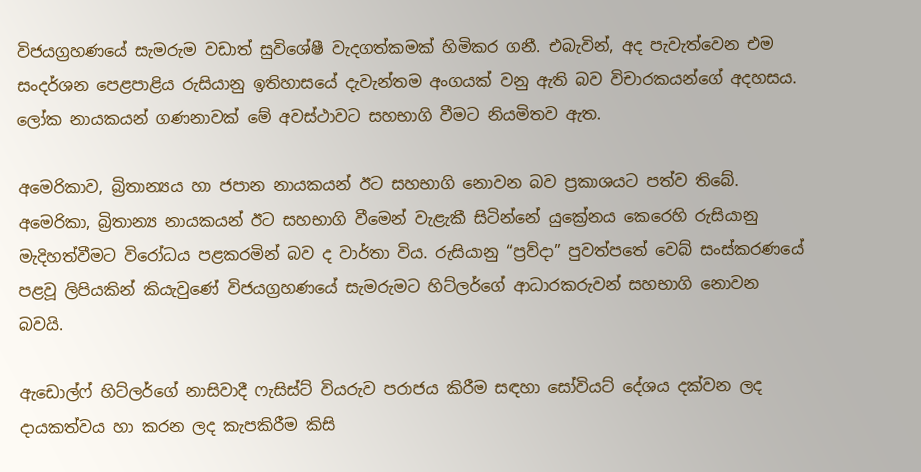විජයග්‍රහණයේ සැමරුම වඩාත් සුවිශේෂී වැදගත්කමක් හිමිකර ගනී. එබැවින්, අද පැවැත්වෙන එම සංදර්ශන පෙළපාළිය රුසියානු ඉතිහාසයේ දැවැන්තම අංගයක් වනු ඇති බව විචාරකයන්ගේ අදහසය. ලෝක නායකයන් ගණනාවක් මේ අවස්ථාවට සහභාගි වීමට නියමිතව ඇත.

අමෙරිකාව, බ්‍රිතාන්‍යය හා ජපාන නායකයන් ඊට සහභාගි නොවන බව ප්‍රකාශයට පත්ව තිබේ. අමෙරිකා, බ්‍රිතාන්‍ය නායකයන් ඊට සහභාගි වීමෙන් වැළැකී සිටින්නේ යුක්‍රේනය කෙරෙහි රුසියානු මැදිහත්වීමට විරෝධය පළකරමින් බව ද වාර්තා විය. රුසියානු “ප්‍රව්දා” පුවත්පතේ වෙබ් සංස්කරණයේ පළවූ ලිපියකින් කියැවුණේ විජයග්‍රහණයේ සැමරුමට හිට්ලර්ගේ ආධාරකරුවන් සහභාගි නොවන බවයි.

ඇඩොල්ෆ් හිට්ලර්ගේ නාසිවාදී ෆැසිස්ට් වියරුව පරාජය කිරීම සඳහා සෝවියට් දේශය දක්වන ලද දායකත්වය හා කරන ලද කැපකිරීම කිසි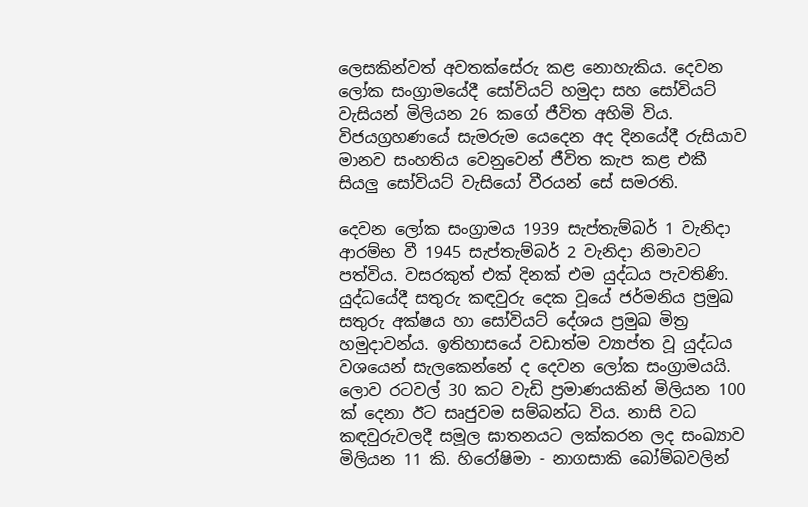ලෙසකින්වත් අවතක්සේරු කළ නොහැකිය. දෙවන ලෝක සංග්‍රාමයේදී සෝවියට් හමුදා සහ සෝවියට් වැසියන් මිලියන 26 කගේ ජීවිත අහිමි විය. විජයග්‍රහණයේ සැමරුම යෙදෙන අද දිනයේදී රුසියාව මානව සංහතිය වෙනුවෙන් ජීවිත කැප කළ එකී සියලු සෝවියට් වැසියෝ වීරයන් සේ සමරති.

දෙවන ලෝක සංග්‍රාමය 1939 සැප්තැම්බර් 1 වැනිදා ආරම්භ වී 1945 සැප්තැම්බර් 2 වැනිදා නිමාවට පත්විය. වසරකුත් එක් දිනක් එම යුද්ධය පැවතිණි. යුද්ධයේදී සතුරු කඳවුරු දෙක වූයේ ජර්මනිය ප්‍රමුඛ සතුරු අක්ෂය හා සෝවියට් දේශය ප්‍රමුඛ මිත්‍ර හමුදාවන්ය. ඉතිහාසයේ වඩාත්ම ව්‍යාප්ත වූ යුද්ධය වශයෙන් සැලකෙන්නේ ද දෙවන ලෝක සංග්‍රාමයයි. ලොව රටවල් 30 කට වැඩි ප්‍රමාණයකින් මිලියන 100 ක් දෙනා ඊට සෘජුවම සම්බන්ධ විය. නාසි වධ කඳවුරුවලදී සමූල ඝාතනයට ලක්කරන ලද සංඛ්‍යාව මිලියන 11 කි. හිරෝෂිමා - නාගසාකි බෝම්බවලින්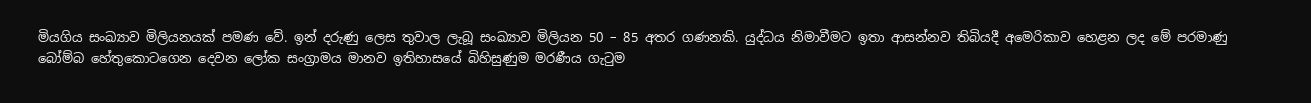මියගිය සංඛ්‍යාව මිලියනයක් පමණ වේ. ඉන් දරුණු ලෙස තුවාල ලැබූ සංඛ්‍යාව මිලියන 50 – 85 අතර ගණනකි. යුද්ධය නිමාවීමට ‍ඉතා ආසන්නව තිබියදී අමෙරිකාව හෙළන ලද මේ පරමාණු බෝම්බ හේතුකොටගෙන දෙවන ලෝක සංග්‍රාමය මානව ඉතිහාසයේ බිහිසුණුම මරණීය ගැටුම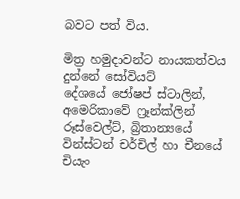බවට පත් විය.

මිත්‍ර හමුදාවන්ට නායකත්වය දුන්නේ සෝවියට් දේශයේ ‍ජෝෂප් ස්ටාලින්, අමෙරිකාවේ ෆ්‍රෑන්ක්ලින් රූස්වෙල්ට්, බ්‍රිතාන්‍යයේ වින්ස්ටන් චර්චිල් හා චීනයේ චියැං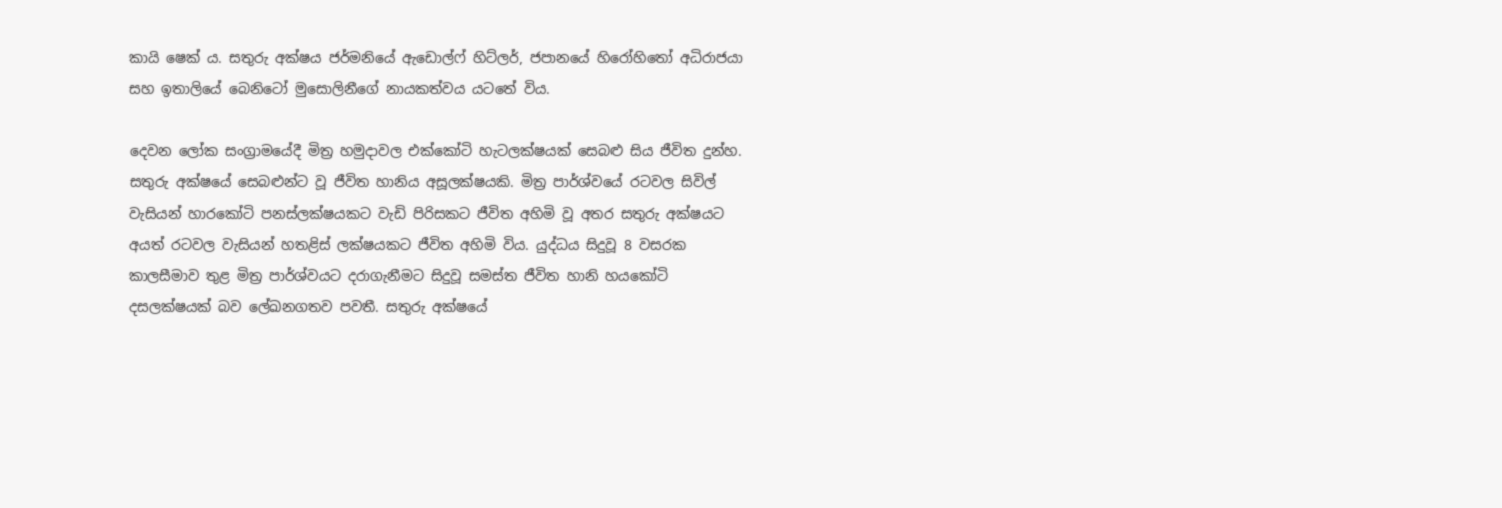කායි ෂෙක් ය. සතුරු අක්ෂය ජර්මනියේ ඇඩොල්ෆ් හිට්ලර්, ජපානයේ හිරෝහිතෝ අධිරාජයා සහ ඉතාලියේ බෙනිටෝ මුසොලිනීගේ නායකත්වය යටතේ විය.

දෙවන ලෝක සංග්‍රාම‍යේදී මිත්‍ර හමුදාවල එක්කෝටි හැටලක්ෂයක් සෙබළු සිය ජීවිත දුන්හ. සතුරු අක්ෂයේ සෙබළුන්ට වූ ජීවිත හානිය අසූලක්ෂයකි. මිත්‍ර පාර්ශ්වයේ රටවල සිවිල් වැසියන් හාරකෝටි පනස්ලක්ෂයකට වැඩි පිරිසකට ජීවිත අහිමි වූ අතර සතුරු අක්ෂයට අයත් රටවල වැසියන් හතළිස් ලක්ෂයකට ජීවිත අහිමි විය. යුද්ධය සිදුවූ 8 වසරක කාලසීමාව තුළ මිත්‍ර පාර්ශ්වයට දරාගැනීමට සිදුවූ සමස්ත ජීවිත හානි හයකෝටි දසලක්ෂයක් බව ලේඛනගතව පවතී. සතුරු අක්ෂයේ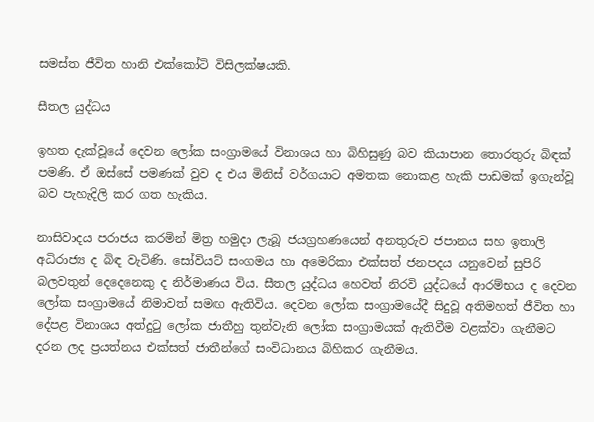සමස්ත ජීවිත හානි එක්කෝටි විසිලක්ෂයකි.

සීතල යුද්ධය

ඉහත දැක්වූයේ දෙවන ලෝක සංග්‍රාමයේ විනාශය හා බිහිසුණු බව කියාපාන තොරතුරු බිඳක් පමණි. ඒ ඔස්සේ පමණක් වුව ද එය මිනිස් වර්ගයාට අමතක නොකළ හැකි පාඩමක් ඉගැන්වූ බව පැහැදිලි කර ගත හැකිය.

නාසිවාදය පරාජය කරමින් මිත්‍ර හමුදා ලැබූ ජයග්‍රහණයෙන් අනතුරුව ජපානය සහ ඉතාලි අධිරාජ්‍ය ද බිඳ වැටිණි. සෝවියට් සංගමය හා අමෙරිකා එක්සත් ජනපදය යනුවෙන් සුපිරි බලවතුන් දෙදෙනෙකු ද නිර්මාණය විය. සීතල යුද්ධය හෙවත් නිරවි යුද්ධයේ ආරම්භය ද දෙවන ලෝක සංග්‍රාම‍යේ නිමාවත් සමඟ ඇතිවිය. දෙවන ලෝක සංග්‍රාමයේදී සිදුවූ අතිමහත් ජීවිත හා දේපළ විනාශය අත්දුටු ලෝක ජාතීහු තුන්වැනි ලෝක සංග්‍රාමයක් ඇතිවීම වළක්වා ගැනීමට දරන ලද ප්‍රයත්නය එක්සත් ජාතීන්ගේ සංවිධානය බිහිකර ගැනීමය.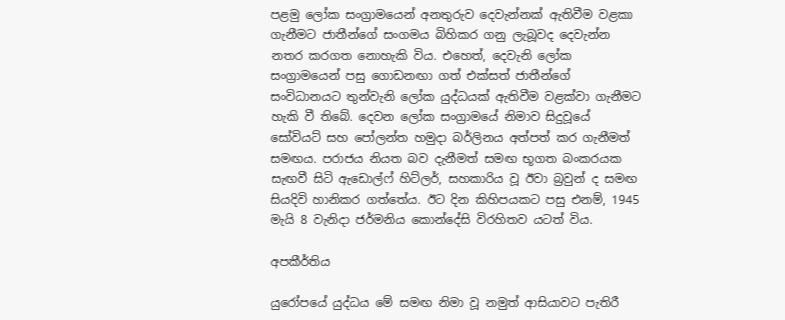පළමු ලෝක සංග්‍රාමයෙන් අනතුරුව දෙවැන්නක් ඇතිවීම වළකා ගැනීමට ජාතීන්ගේ සංගමය බිහිකර ගනු ලැබූවද දෙවැන්න නතර කරගත නොහැකි විය. එහෙත්, දෙවැනි ලෝක සංග්‍රාමයෙන් පසු ගොඩනඟා ගත් එක්සත් ජාතීන්ගේ සංවිධානයට තුන්වැනි ලෝක යුද්ධයක් ඇතිවීම වළක්වා ගැනීමට හැකි වී තිබේ. දෙවන ලෝක සංග්‍රාමයේ නිමාව සිදුවූයේ සෝවියට් සහ පෝලන්ත හමුදා බර්ලිනය අත්පත් කර ගැනීමත් සමඟය. පරාජය නියත බව දැනීමත් සමඟ භූගත බංකරයක සැඟවී සිටි ඇඩොල්ෆ් හිට්ලර්, සහකාරිය වූ ඊවා බ්‍රවුන් ද සමඟ සියදිවි හානිකර ගත්තේය. ඊට දින කිහිපයකට පසු එනම්, 1945 මැයි 8 වැනිදා ජර්මනිය කොන්දේසි විරහිතව යටත් විය.

අපකීර්තිය

යුරෝපයේ යුද්ධය මේ සමඟ නිමා වූ නමුත් ආසියාවට පැතිරී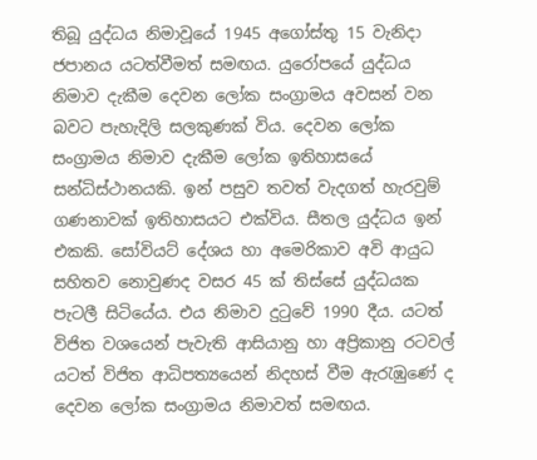තිබූ යුද්ධය නිමාවූයේ 1945 අගෝස්තු 15 වැනිදා ජපානය යටත්වීමත් සමඟය. යුරෝපයේ යුද්ධය නිමාව දැකීම දෙවන ලෝක සංග්‍රාමය අවසන් වන බවට පැහැදිලි සලකුණක් විය. දෙවන ලෝක සංග්‍රාමය නිමාව දැකීම ලෝක ඉතිහාසයේ සන්ධිස්ථානයකි. ඉන් පසුව තවත් වැදගත් හැරවුම් ගණනාවක් ඉතිහාසයට එක්විය. සීතල යුද්ධය ඉන් එකකි. සෝවියට් දේශය හා අමෙරිකාව අවි ආයුධ සහිතව නොවුණද වසර 45 ක් තිස්සේ යුද්ධයක පැටලී සිටියේය. එය නිමාව දුටුවේ 1990 දීය. යටත් විජිත වශයෙන් පැවැති ආසියානු හා අප්‍රිකානු රටවල් යටත් විජිත ආධිපත්‍යයෙන් නිදහස් වීම ඇරැඹුණේ ද දෙවන ලෝක සංග්‍රාමය නිමාවත් සමඟය.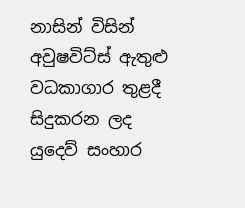නාසින් විසින් අවුෂවිට්ස් ඇතුළු වධකාගාර තුළදී සිදුකරන ලද යුදෙව් සංහාර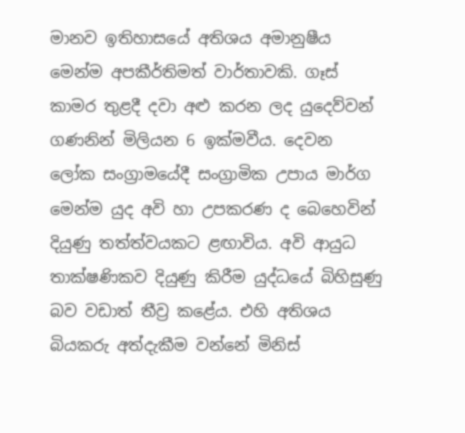මානව ඉතිහාසයේ අතිශය අමානුෂීය මෙන්ම අපකීර්තිමත් වාර්තාවකි. ගෑස් කාමර තුළදී දවා අළු කරන ලද යුදෙව්වන් ගණනින් මිලියන 6 ඉක්මවීය. දෙවන ලෝක සංග්‍රාමයේදී සංග්‍රාමික උපාය මාර්ග මෙන්ම යුද අවි හා උපකරණ ද බෙහෙවින් දියුණු තත්ත්වයකට ළඟාවිය. අවි ආයුධ තාක්ෂණිකව දියුණු කිරීම යුද්ධයේ බිහිසුණු බව වඩාත් තීව්‍ර කළේය. එහි අතිශය බියකරු අත්දැකීම වන්නේ මිනිස්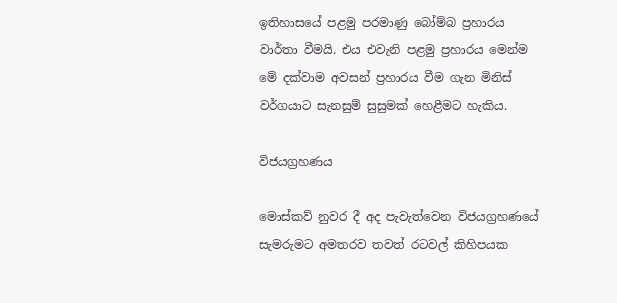ඉතිහාසයේ පළමු පරමාණු බෝම්බ ප්‍රහාරය වාර්තා වීමයි. එය එවැනි පළමු ප්‍රහාරය මෙන්ම මේ දක්වාම අවසන් ප්‍රහාරය වීම ගැන මිනිස් වර්ගයාට සැනසුම් සුසුමක් හෙළීමට හැකිය.

විජයග්‍රහණය

මොස්කව් නුවර දී අද පැවැත්වෙන විජයග්‍රහණයේ සැමරුමට අමතරව තවත් රටවල් කිහිපයක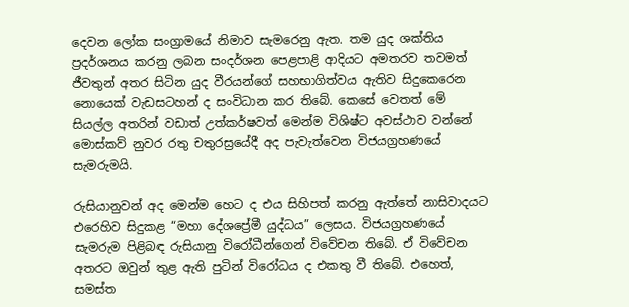දෙවන ලෝක සංග්‍රාමයේ නිමාව සැමරෙනු ඇත. තම යුද ශක්තිය ප්‍රදර්ශනය කරනු ලබන සංදර්ශන පෙළපාළි ආදියට අමතරව තවමත් ජීවතුන් අතර සිටින යුද වීරයන්ගේ සහභාගිත්වය ඇතිව සිදුකෙරෙන නොයෙක් වැඩසටහන් ද සංවිධාන කර තිබේ. කෙසේ වෙතත් මේ සියල්ල අතරින් වඩාත් උත්කර්ෂවත් මෙන්ම විශිෂ්ට අවස්ථාව වන්නේ මොස්කව් නුවර රතු චතුරස්‍රයේදී අද පැවැත්වෙන විජයග්‍රහණයේ සැමරුමයි.

රුසියානුවන් අද මෙන්ම හෙට ද එය සිහිපත් කරනු ඇත්තේ නාසිවාදයට එරෙහිව සිදුකළ “මහා දේශප්‍රේමී යුද්ධය” ලෙසය. විජයග්‍රහණයේ සැමරුම පිළිබඳ රුසියානු විරෝධීන්ගෙන් විවේචන තිබේ. ඒ විවේචන අතරට ඔවුන් තුළ ඇති පුටින් විරෝධය ද එකතු වී තිබේ. එහෙත්, සමස්ත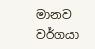මානව වර්ගයා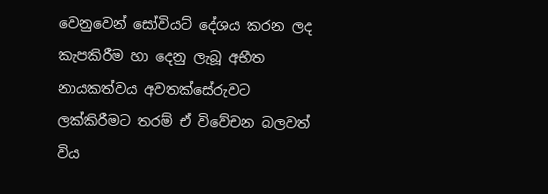වෙනුවෙන් සෝවියට් දේශය කරන ලද කැපකිරීම හා දෙනු ලැබූ අභීත නායකත්වය අවතක්සේරුවට ලක්කිරීමට තරම් ඒ විවේචන බලවත් විය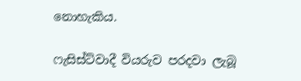නොහැකිය.

ෆැසිස්ට්වාදී වියරුව පරදවා ලැබූ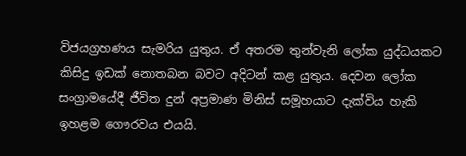විජයග්‍රහණය සැමරිය යුතුය. ඒ අතරම තුන්වැනි ලෝක යුද්ධයකට කිසිදු ඉඩක් නොතබන බවට අදිටන් කළ යුතුය. දෙවන ලෝක සංග්‍රාමයේදී ජීවිත දුන් අප්‍රමාණ මිනිස් සමූහයාට දැක්විය හැකි ඉහළම ගෞරවය එයයි.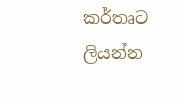කර්තෘට ලියන්න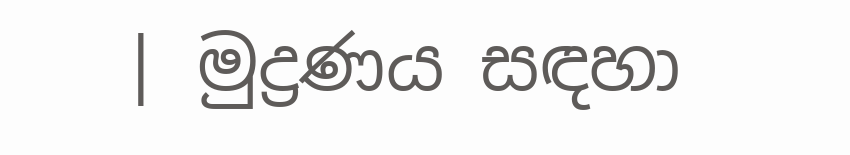| මුද්‍රණය සඳහා